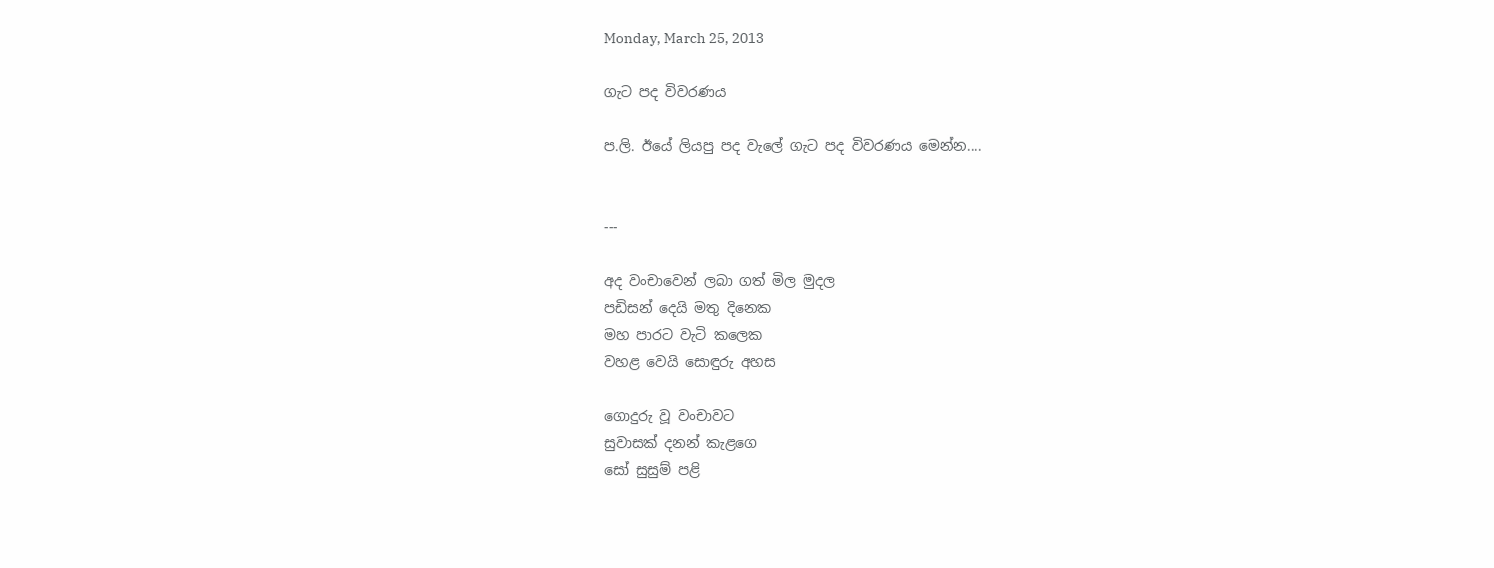Monday, March 25, 2013

ගැට පද විවරණය

ප.ලි. ඊයේ ලියපු පද වැලේ ගැට පද විවරණය මෙන්න....


---

අද වංචාවෙන් ලබා ගත් මිල මුදල
පඩිසන් දෙයි මතු දිනෙක
මහ පාරට වැටි කලෙක
වහළ වෙයි සොඳුරු අහස

ගොදුරු වූ වංචාවට
සුවාසක් දනන් කැළගෙ
සෝ සුසුම් පළි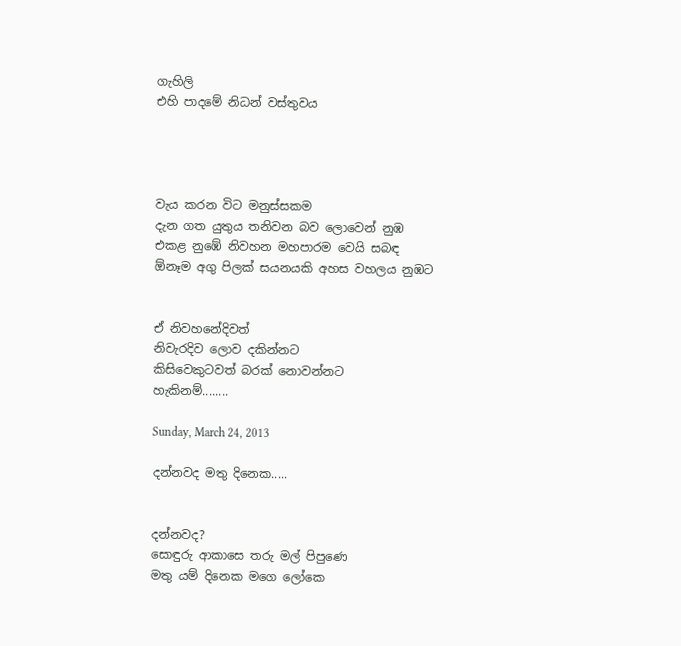ගැහිලි
එහි පාදමේ නිධන් වස්තුවය




වැය කරන විට මනුස්සකම
දැන ගත යුතුය තනිවන බව ලොවෙන් නුඹ
එකළ නුඹේ නිවහන මහපාරම වෙයි සබඳ
ඕනෑම අගු පිලක් සයනයකි අහස වහලය නුඹට


ඒ නිවහනේදිවත්
නිවැරදිව ලොව දකින්නට
කිසිවෙකුටවත් බරක් නොවන්නට
හැකිනම්........

Sunday, March 24, 2013

දන්නවද මතු දිනෙක.....


දන්නවද?
සොඳුරු ආකාසෙ තරු මල් පිපුණෙ
මතු යම් දිනෙක මගෙ ලෝකෙ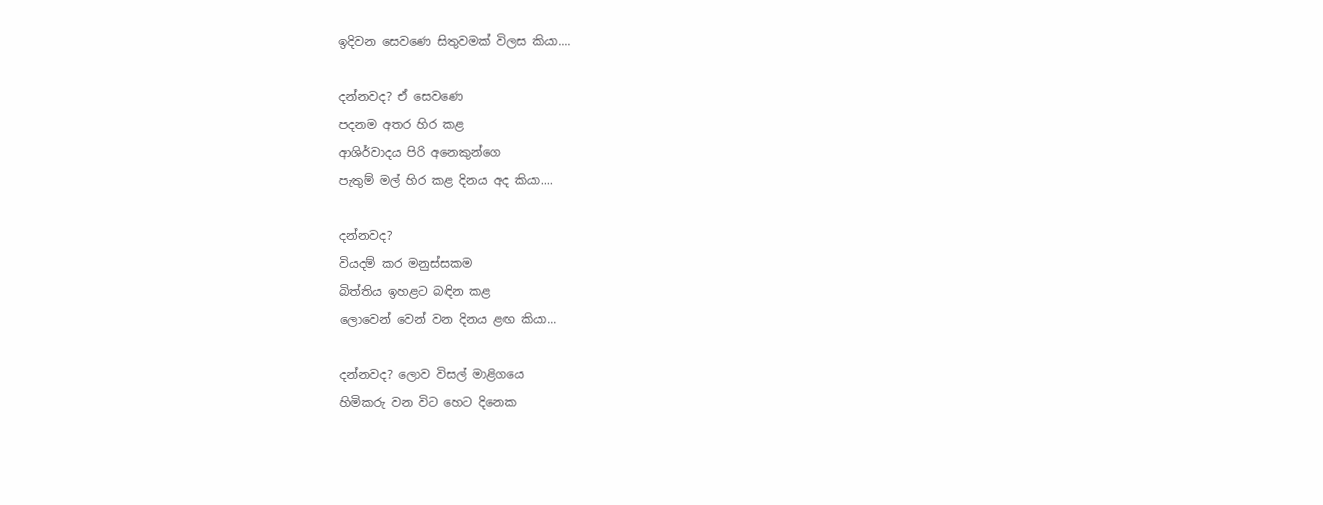ඉදිවන සෙවණෙ සිතුවමක් විලස කියා....

දන්නවද? ඒ සෙවණෙ
පදනම අතර හිර කළ
ආශිර්වාදය පිරි අනෙකුන්ගෙ
පැතුම් මල් හිර කළ දිනය අද කියා....

දන්නවද?
වියදම් කර මනුස්සකම
බිත්තිය ඉහළට බඳින කළ
ලොවෙන් වෙන් වන දිනය ළඟ කියා...

දන්නවද? ලොව විසල් මාළිගයෙ
හිමිකරු වන විට හෙට දිනෙක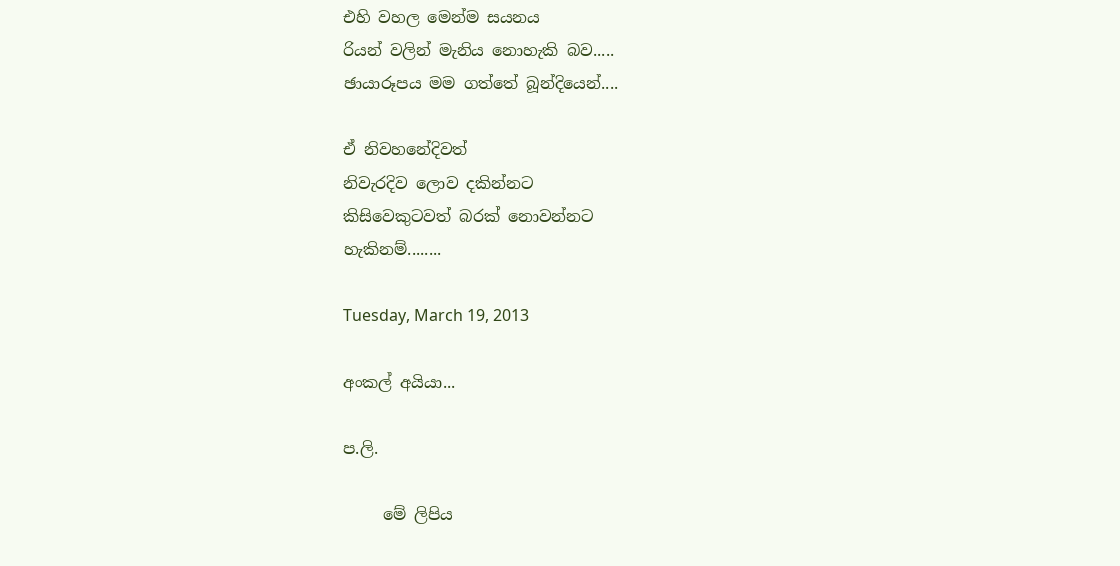එහි වහල මෙන්ම සයනය
රියන් වලින් මැනිය නොහැකි බව.....
ඡායාරූපය මම ගත්තේ බූන්දියෙන්....

ඒ නිවහනේදිවත්
නිවැරදිව ලොව දකින්නට
කිසිවෙකුටවත් බරක් නොවන්නට
හැකිනම්........

Tuesday, March 19, 2013

අංකල් අයියා...

ප.ලි.

     මේ ලිපිය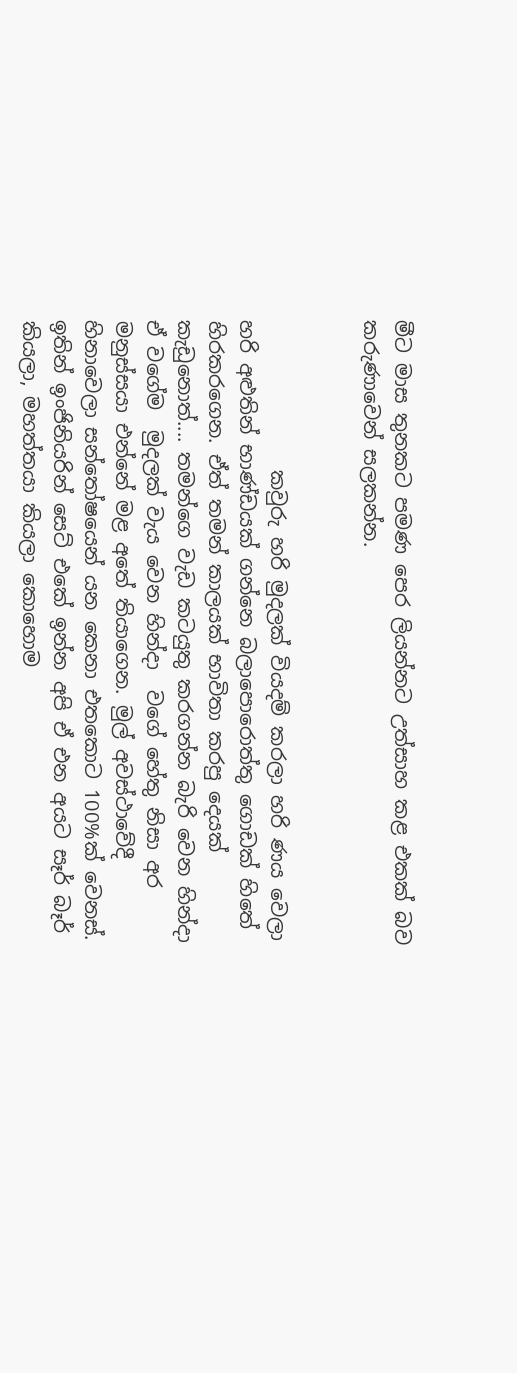මීට මාස තුනකට පමණ පෙර ලියන්නට උත්සාහ කළ එකක් බව කරුණාවෙන් සලකන්න.


               කවුරු හරි මුදලක් වියදම් කරලා හරි ණය වෙලා හරි අළුතින් භාණ්ඩයක් ගන්නෙ බලාපොරොත්තු ගොඩක් හිතේ හිරකරගෙන. ඒත් තමන් කාලයක් භාවිතා කරපු දෙයක් කැඩුනොත්.... තමන්ගෙ වැඩ කටයුතු කරගන්න බැරි වෙන හින්දා ඒ වගේම  මුදලක් වැය වෙන හින්දා  වගේ හේතු නිසා අර මනුස්සයා එන්නේ මළ අතේ තියාගෙන. මුල් අවස්ථාවේදී හිනාවෙලා සන්තෝෂයෙන් යන කෙනා එතකොට 100%ක් වෙනස්. ඉතින් ඉංජිනියරින් සෙට් එකේ ඉන්න අපි ඒ එන අයට සෑර් බෑර් කියලා, මහත්තයා කියලා කොහොම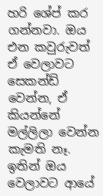හරි ශේප් කර ගන්නවා. ඔය එන කවුරුවත් ඒ වෙලාවට සෙකන්ඩ් වෙන්න, ඒ කියන්නේ මල්ලිලා වෙන්න කැමති නෑ. ඉතින් ඔය වෙලාවට ආයේ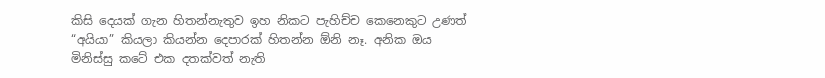කිසි දෙයක් ගැන හිතන්නැතුව ඉහ නිකට පැහිච්ච කෙනෙකුට උණත් “අයියා” කියලා කියන්න දෙපාරක් හිතන්න ඕනි නෑ. අනික ඔය මිනිස්සු කටේ එක දතක්වත් නැති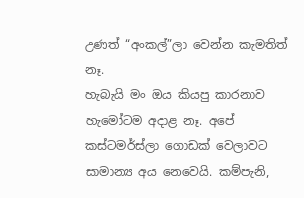උණත් “අංකල්”ලා වෙන්න කැමතිත් නෑ.
හැබැයි මං ඔය කියපු කාරනාව හැමෝටම අදාළ නෑ. අපේ කස්ටමර්ස්ලා ගොඩක් වෙලාවට සාමාන්‍ය අය නෙවෙයි. කම්පැනි,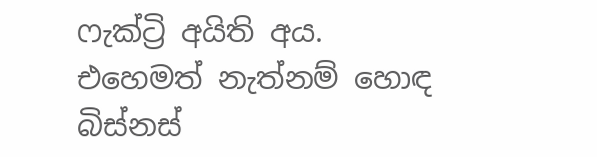ෆැක්ට්‍රි අයිති අය. එහෙමත් නැත්නම් හොඳ බිස්නස්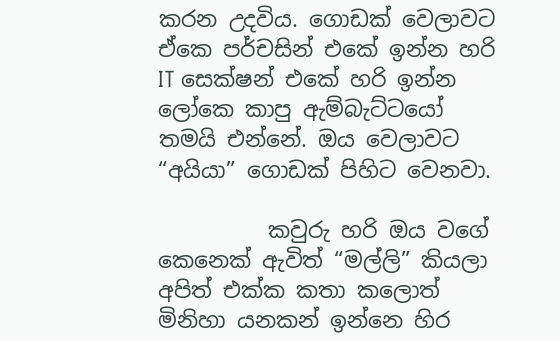කරන උදවිය. ගොඩක් වෙලාවට ඒකෙ පර්චසින් එකේ ඉන්න හරි IT සෙක්ෂන් එකේ හරි ඉන්න ලෝකෙ කාපු ඇම්බැට්ටයෝ තමයි එන්නේ. ඔය වෙලාවට “අයියා” ගොඩක් පිහිට වෙනවා.

          කවුරු හරි ඔය වගේ කෙනෙක් ඇවිත් “මල්ලි” කියලා අපිත් එක්ක කතා කලොත් මිනිහා යනකන් ඉන්නෙ හිර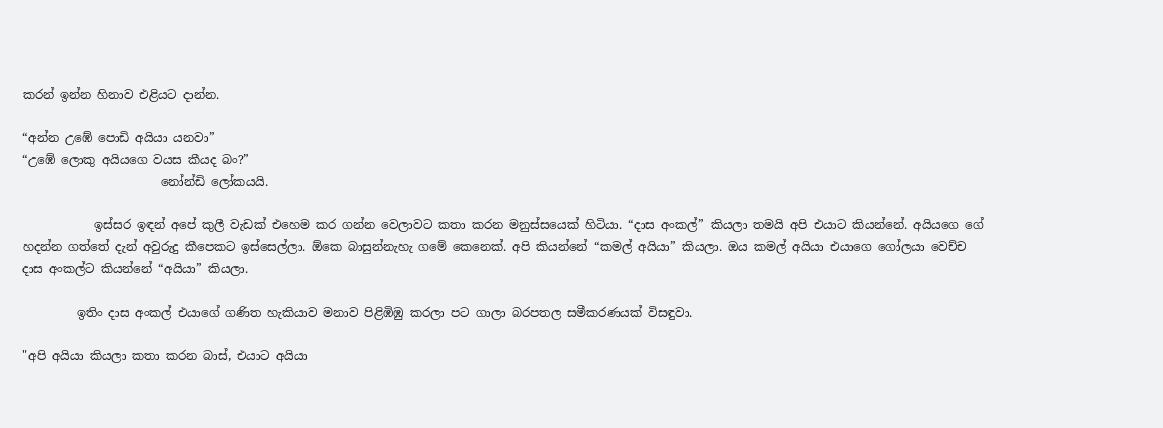කරන් ඉන්න හිනාව එළියට දාන්න.

“අන්න උඹේ පොඩි අයියා යනවා”
“උඹේ ලොකු අයියගෙ වයස කීයද බං?”
                       නෝන්ඩි ලෝකයයි.

            ඉස්සර ඉඳන් අපේ කුලී වැඩක් එහෙම කර ගන්න වෙලාවට කතා කරන මනුස්සයෙක් හිටියා. “දාස අංකල්” කියලා තමයි අපි එයාට කියන්නේ. අයියගෙ ගේ හදන්න ගත්තේ දැන් අවුරුදු කීපෙකට ඉස්සෙල්ලා. ඕකෙ බාසුන්නැහැ ගමේ කෙනෙක්. අපි කියන්නේ “කමල් අයියා” කියලා. ඔය කමල් අයියා එයාගෙ ගෝලයා වෙච්ච දාස අංකල්ට කියන්නේ “අයියා” කියලා.

         ඉතිං දාස අංකල් එයාගේ ගණිත හැකියාව මනාව පිළිඹිඹු කරලා පට ගාලා බරපතල සමීකරණයක් විසඳුවා.

"අපි අයියා කියලා කතා කරන බාස්, එයාට අයියා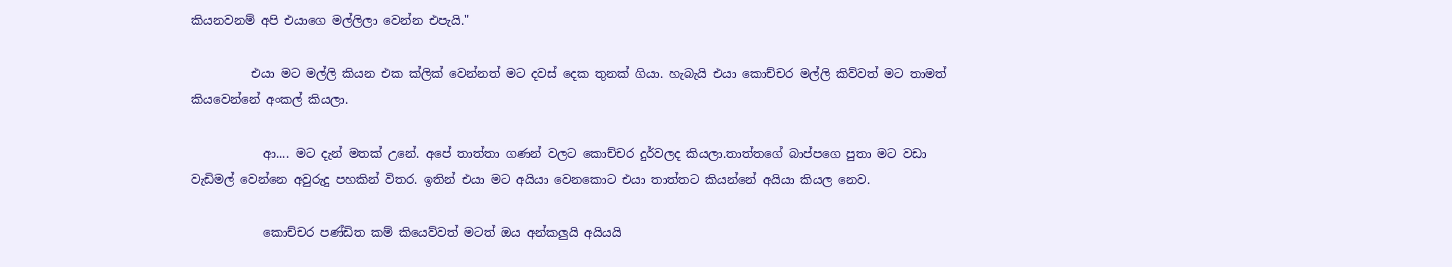කියනවනම් අපි එයාගෙ මල්ලිලා වෙන්න එපැයි."

          එයා මට මල්ලි කියන එක ක්ලික් වෙන්නත් මට දවස් දෙක තුනක් ගියා. හැබැයි එයා කොච්චර මල්ලි කිව්වත් මට තාමත් කියවෙන්නේ අංකල් කියලා.

            ආ.... මට දැන් මතක් උනේ. අපේ තාත්තා ගණන් වලට කොච්චර දුර්වලද කියලා.තාත්තගේ බාප්පගෙ පුතා මට වඩා වැඩිමල් වෙන්නෙ අවුරුදු පහකින් විතර. ඉතින් එයා මට අයියා වෙනකොට එයා තාත්තට කියන්නේ අයියා කියල නෙව.

            කොච්චර පණ්ඩිත කම් කියෙව්වත් මටත් ඔය අන්කලුයි අයියයි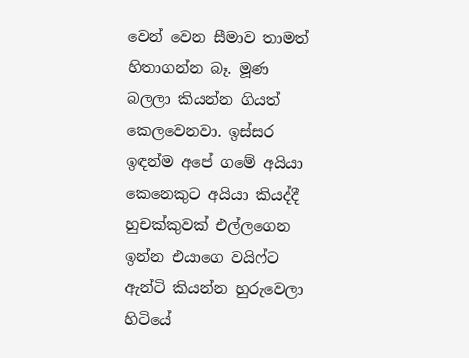වෙන් වෙන සීමාව තාමත් හිතාගන්න බෑ. මූණ බලලා කියන්න ගියත් කෙලවෙනවා. ඉස්සර ඉඳන්ම අපේ ගමේ අයියා කෙනෙකුට අයියා කියද්දී හුචක්කුවක් එල්ලගෙන ඉන්න එයාගෙ වයිෆ්ට ඇන්ටි කියන්න හුරුවෙලා හිටියේ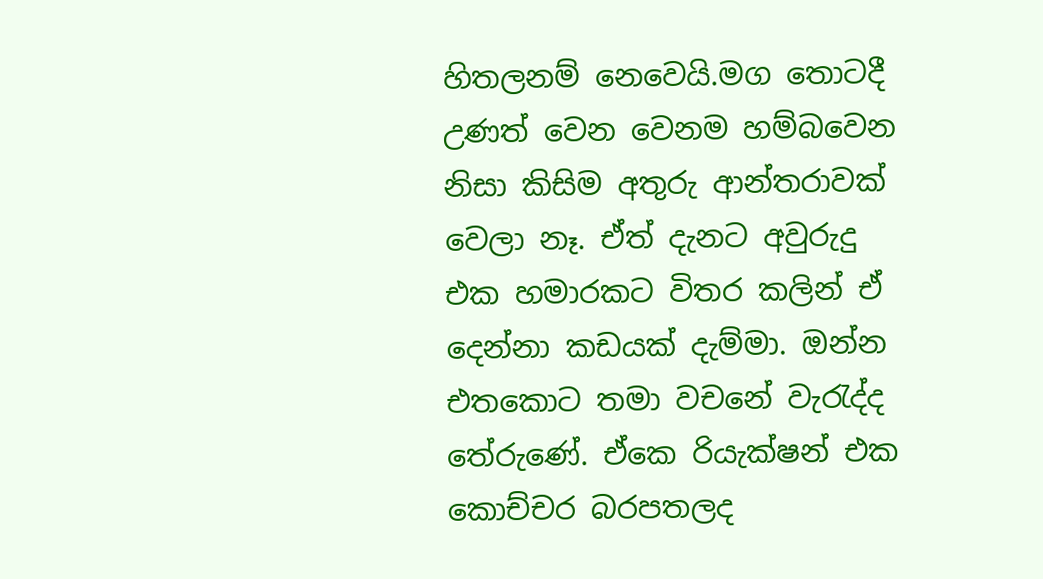හිතලනම් නෙවෙයි.මග තොටදී උණත් වෙන වෙනම හම්බවෙන නිසා කිසිම අතුරු ආන්තරාවක් වෙලා නෑ. ඒත් දැනට අවුරුදු එක හමාරකට විතර කලින් ඒ දෙන්නා කඩයක් දැම්මා. ඔන්න එතකොට තමා වචනේ වැරැද්ද තේරුණේ. ඒකෙ රියැක්ෂන් එක කොච්චර බරපතලද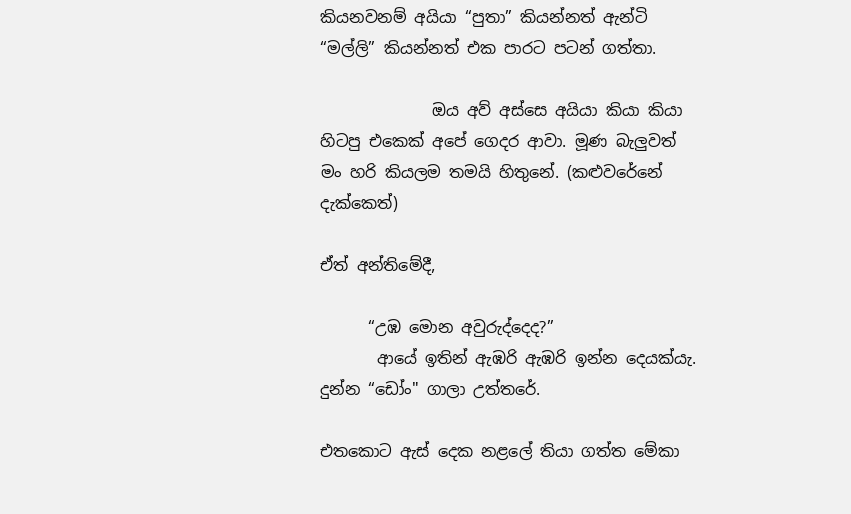කියනවනම් අයියා “පුතා” කියන්නත් ඇන්ටි “මල්ලි” කියන්නත් එක පාරට පටන් ගත්තා.

              ඔය අව් අස්සෙ අයියා කියා කියා හිටපු එකෙක් අපේ ගෙදර ආවා. මූණ බැලුවත් මං හරි කියලම තමයි හිතුනේ. (කළුවරේනේ දැක්කෙත්)

ඒත් අන්තිමේදී,

      “උඹ මොන අවුරුද්දෙද?”
       ආයේ ඉතින් ඇඹරි ඇඹරි ඉන්න දෙයක්යැ. දුන්න “ඩෝං" ගාලා උත්තරේ.

එතකොට ඇස් දෙක නළලේ තියා ගත්ත මේකා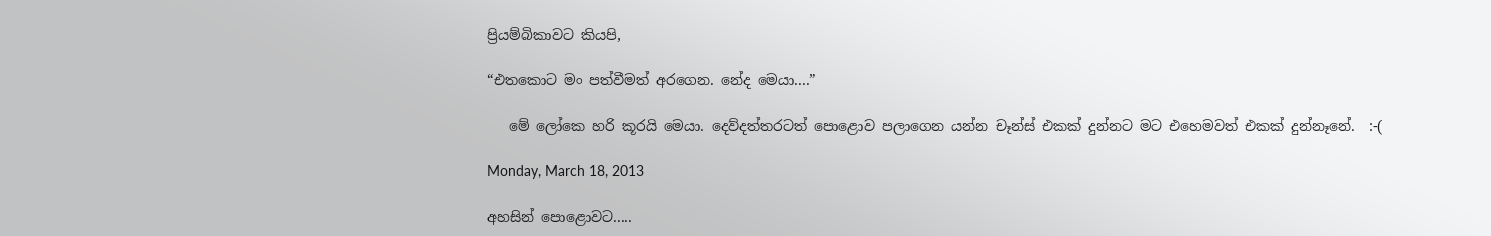ප්‍රියම්බිකාවට කියපි,

“එතකොට මං පත්වීමත් අරගෙන. නේද මෙයා....”

   මේ ලෝකෙ හරි කූරයි මෙයා. දෙව්දත්තරටත් පොළොව පලාගෙන යන්න චෑන්ස් එකක් දුන්නට මට එහෙමවත් එකක් දුන්නෑනේ.  :-(

Monday, March 18, 2013

අහසින් පොළොවට.....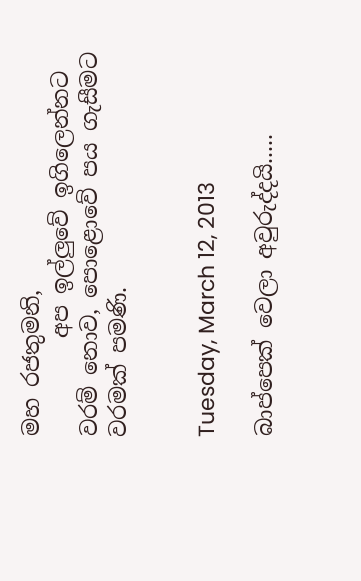මහ රජතුමනි,
         අප ඉල්ලුවේ ඉගිලෙන්නට වරම් නොව, පොළොවේ පය ගැසීමට වරමක් පමණි.


Tuesday, March 12, 2013

බාප්පෙක් වෙලා අවුරුද්දයි.....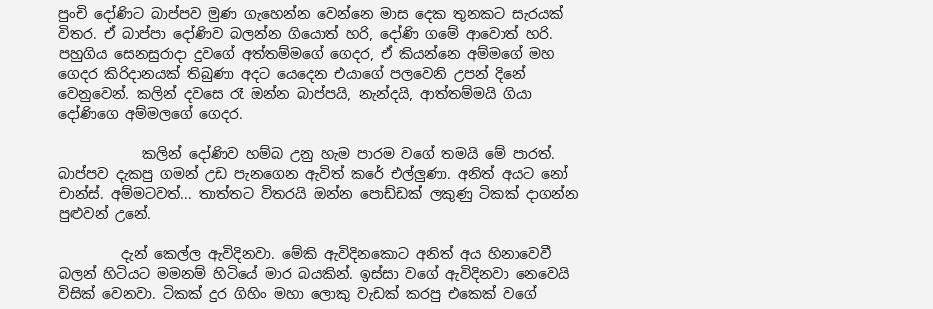පුංචි දෝණිට බාප්පව මුණ ගැහෙන්න වෙන්නෙ මාස දෙක තුනකට සැරයක් විතර. ඒ බාප්පා දෝණිව බලන්න ගියොත් හරි, දෝණි ගමේ ආවොත් හරි. පහුගිය සෙනසුරාදා දුවගේ අත්තම්මගේ ගෙදර, ඒ කියන්නෙ අම්මගේ මහ ගෙදර කිරිදානයක් තිබුණා අදට යෙදෙන එයාගේ පලවෙනි උපන් දිනේ වෙනුවෙන්. කලින් දවසෙ රෑ ඔන්න බාප්පයි, නැන්දයි, ආත්තම්මයි ගියා දෝණිගෙ අම්මලගේ ගෙදර.

            කලින් දෝණිව හම්බ උනු හැම පාරම වගේ තමයි මේ පාරත්. බාප්පව දැකපු ගමන් උඩ පැනගෙන ඇවිත් කරේ එල්ලුණා. අනිත් අයට නෝ චාන්ස්. අම්මටවත්... තාත්තට විතරයි ඔන්න පොඩ්ඩක් ලකුණු ටිකක් දාගන්න පුළුවන් උනේ.

         දැන් කෙල්ල ඇවිදිනවා. මේකි ඇවිදිනකොට අනිත් අය හිනාවෙවී බලන් හිටියට මමනම් හිටියේ මාර බයකින්. ඉස්සා වගේ ඇවිදිනවා නෙවෙයි විසික් වෙනවා. ටිකක් දුර ගිහිං මහා ලොකු වැඩක් කරපු එකෙක් වගේ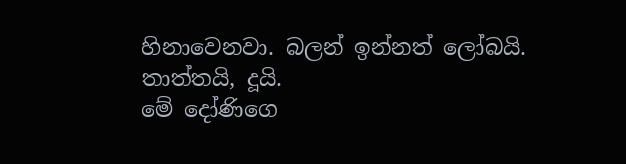හිනාවෙනවා. බලන් ඉන්නත් ලෝබයි.
තාත්තයි, දූයි.
මේ දෝණිගෙ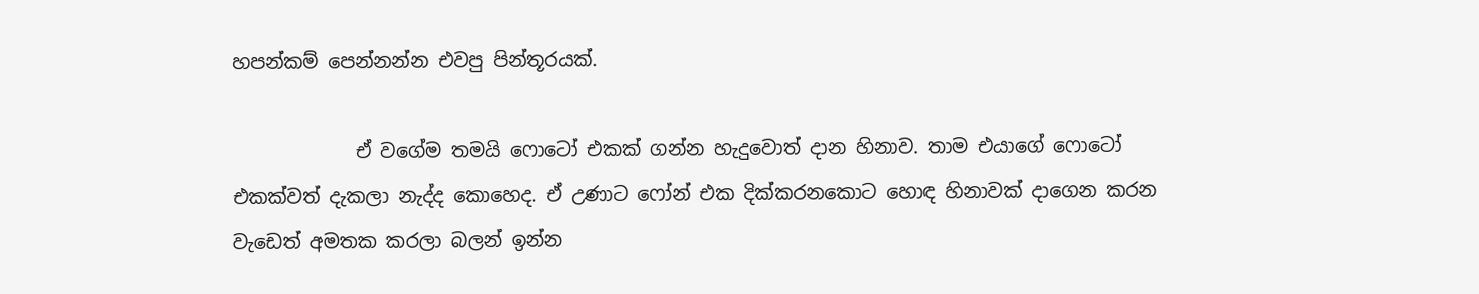හපන්කම් පෙන්නන්න එවපු පින්තූරයක්.

             ඒ වගේම තමයි ෆොටෝ එකක් ගන්න හැදුවොත් දාන හිනාව. තාම එයාගේ ෆොටෝ එකක්වත් දැකලා නැද්ද කොහෙද. ඒ උණාට ෆෝන් එක දික්කරනකොට හොඳ හිනාවක් දාගෙන කරන වැඩෙත් අමතක කරලා බලන් ඉන්න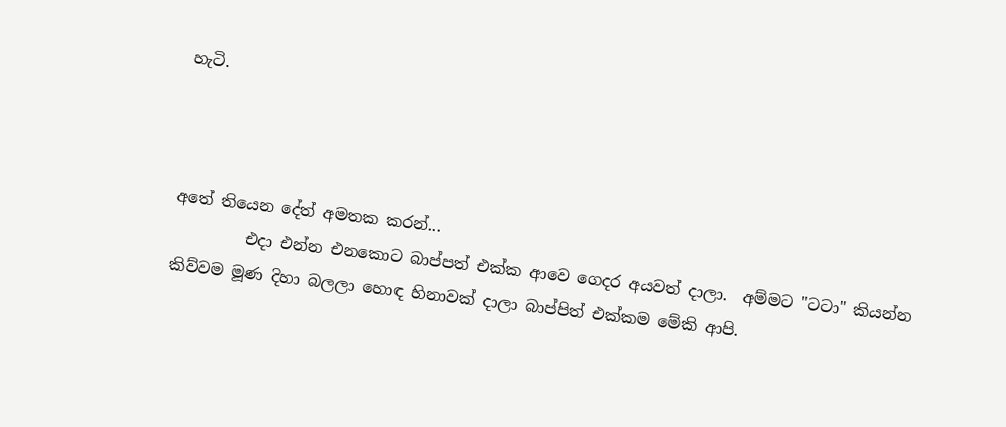හැටි.



අතේ තියෙන දේත් අමතක කරන්...
         එදා එන්න එනකොට බාප්පත් එක්ක ආවෙ ගෙදර අයවත් දාලා.  අම්මට "ටටා" කියන්න කිව්වම මූණ දිහා බලලා හොඳ හිනාවක් දාලා බාප්පිත් එක්කම මේකි ආපි.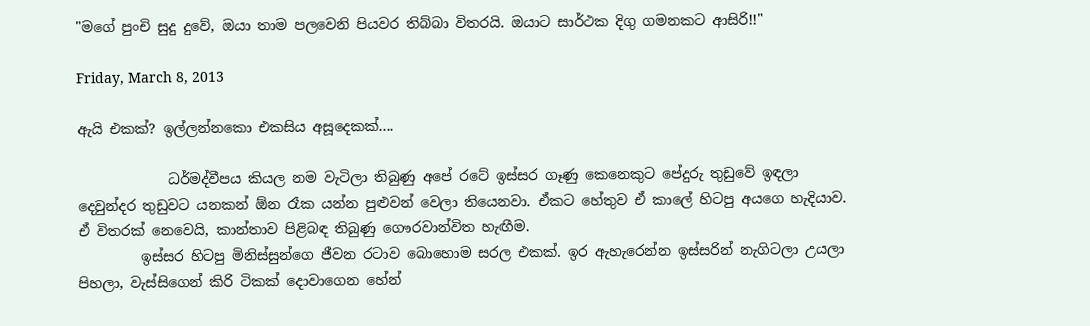"මගේ පුංචි සුදු දුවේ, ඔයා තාම පලවෙනි පියවර තිබ්බා විතරයි. ඔයාට සාර්ථක දිගු ගමනකට ආසිරි!!"

Friday, March 8, 2013

ඇයි එකක්? ඉල්ලන්නකො එකසිය අසූදෙකක්....

             ධර්මද්වීපය කියල නම වැටිලා තිබුණු අපේ රටේ ඉස්සර ගෑණු කෙනෙකුට පේදුරු තුඩුවේ ඉඳලා දෙවුන්දර තුඩුවට යනකන් ඕන රෑක යන්න පුළුවන් වෙලා තියෙනවා. ඒකට හේතුව ඒ කාලේ හිටපු අයගෙ හැදියාව. ඒ විතරක් නෙවෙයි, කාන්තාව පිළිබඳ තිබුණු ගෞරවාන්විත හැඟීම.
         ඉස්සර හිටපු මිනිස්සුන්ගෙ ජීවන රටාව බොහොම සරල එකක්. ඉර ඇහැරෙන්න ඉස්සරින් නැගිටලා උයලා පිහලා, වැස්සිගෙන් කිරි ටිකක් දොවාගෙන හේන්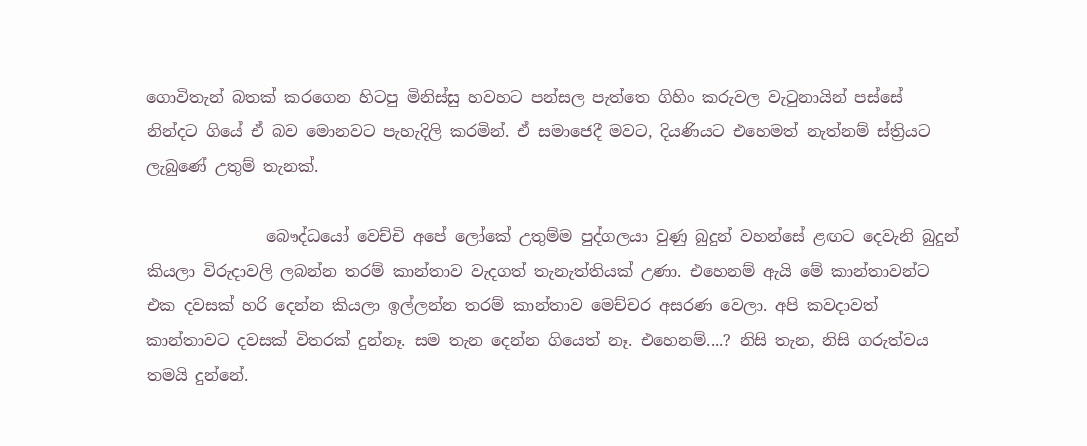ගොවිතැන් බතක් කරගෙන හිටපු මිනිස්සු හවහට පන්සල පැත්තෙ ගිහිං කරුවල වැටුනායින් පස්සේ නින්දට ගියේ ඒ බව මොනවට පැහැදිලි කරමින්. ඒ සමාජෙදී මවට, දියණියට එහෙමත් නැත්නම් ස්ත්‍රියට ලැබුණේ උතුම් තැනක්.

               බෞද්ධයෝ වෙච්චි අපේ ලෝකේ උතුම්ම පුද්ගලයා වුණු බුදුන් වහන්සේ ළඟට දෙවැනි බුදුන් කියලා විරුදාවලි ලබන්න තරම් කාන්තාව වැදගත් තැනැත්තියක් උණා. එහෙනම් ඇයි මේ කාන්තාවන්ට එක දවසක් හරි දෙන්න කියලා ඉල්ලන්න තරම් කාන්තාව මෙච්චර අසරණ වෙලා. අපි කවදාවත් කාන්තාවට දවසක් විතරක් දුන්නෑ. සම තැන දෙන්න ගියෙත් නෑ. එහෙනම්....? නිසි තැන, නිසි ගරුත්වය තමයි දුන්නේ.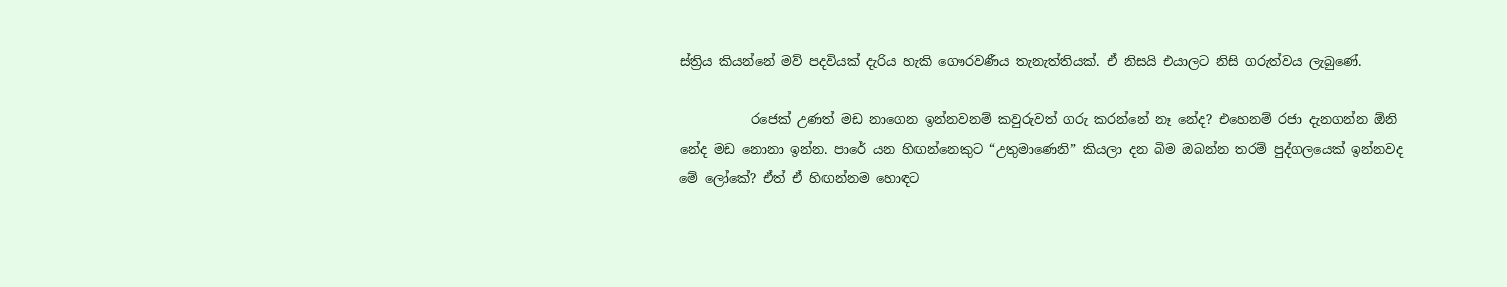ස්ත්‍රිය කියන්නේ මව් පදවියක් දැරිය හැකි ගෞරවණීය තැනැත්තියක්. ඒ නිසයි එයාලට නිසි ගරුත්වය ලැබුණේ.

           රජෙක් උණත් මඩ නාගෙන ඉන්නවනම් කවුරුවත් ගරු කරන්නේ නෑ නේද? එහෙනම් රජා දැනගන්න ඕනි නේද මඩ නොනා ඉන්න. පාරේ යන හිඟන්නෙකුට “උතුමාණෙනි” කියලා දන බිම ඔබන්න තරම් පුද්ගලයෙක් ඉන්නවද මේ ලෝකේ? ඒත් ඒ හිඟන්නම හොඳට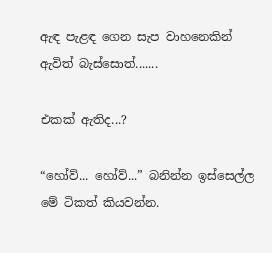ඇඳ පැළඳ ගෙන සැප වාහනෙකින් ඇවිත් බැස්සොත්.......

එකක් ඇතිද...?

“හෝව්... හෝව්...” බනින්න ඉස්සෙල්ල මේ ටිකත් කියවන්න.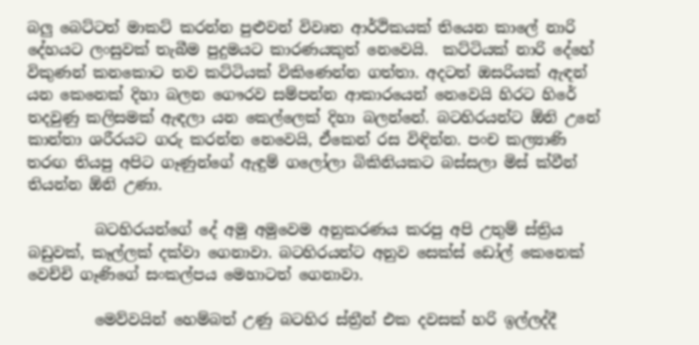බලු බෙට්ටත් මාකට් කරන්න පුළුවන් විවෘත ආර්ථිකයක් තියෙන කාලේ නාරි දේහයට ලංසුවක් තැබීම පුදුමයට කාරණයකුත් නෙවෙයි.  කට්ටියක් නාරි දේහේ විකුණන් කනකොට තව කට්ටියක් විකිණෙන්න ගත්තා. අදටත් ඔසරියක් ඇඳන් යන කෙනෙක් දිහා බලන ගෞරව සම්පන්න ආකාරයෙන් නෙවෙයි හිරට හිරේ තදවුණු කලිසමක් ඇඳලා යන කෙල්ලෙක් දිහා බලන්නේ. බටහිරයන්ට ඕනි උනේ කාන්තා ශරීරයට ගරු කරන්න නෙවෙයි, ඒකෙන් රස විඳින්න. පංච කල්‍යාණි තරඟ තියපු අපිට ගෑණුන්ගේ ඇඳුම් ගලෝලා බිකිනියකට බස්සලා මිස් ක්වීන් තියන්න ඕනි උණා.

         බටහිරයන්ගේ දේ අමු අමුවෙම අනුකරණය කරපු අපි උතුම් ස්ත්‍රිය බඩුවක්, කෑල්ලක් දක්වා ගෙනාවා. බටහිරයන්ට අනුව සෙක්ස් ඩෝල් කෙනෙක් වෙච්චි ගෑණිගේ සංකල්පය මෙහාටත් ගෙනාවා.

         මෙව්වයින් හෙම්බත් උණු බටහිර ස්ත්‍රීන් එක දවසක් හරි ඉල්ලද්දී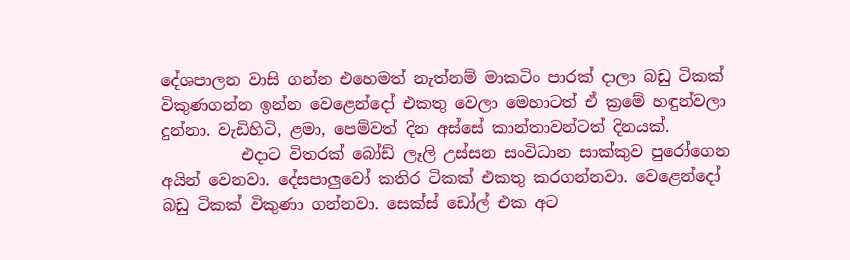දේශපාලන වාසි ගන්න එහෙමත් නැත්නම් මාකටිං පාරක් දාලා බඩු ටිකක් විකුණගන්න ඉන්න වෙළෙන්දෝ එකතු වෙලා මෙහාටත් ඒ ක්‍රමේ හඳුන්වලා දුන්නා. වැඩිහිටි, ළමා, පෙම්වත් දින අස්සේ කාන්තාවන්ටත් දිනයක්.
          එදාට විතරක් බෝඩ් ලෑලි උස්සන සංවිධාන සාක්කුව පුරෝගෙන අයින් වෙනවා. දේසපාලුවෝ කතිර ටිකක් එකතු කරගන්නවා. වෙළෙන්දෝ බඩු ටිකක් විකුණා ගන්නවා. සෙක්ස් ඩෝල් එක අට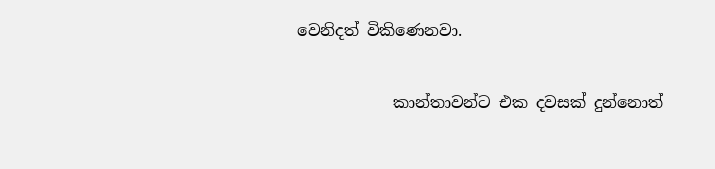වෙනිදත් විකිණෙනවා.

            කාන්තාවන්ට එක දවසක් දුන්නොත්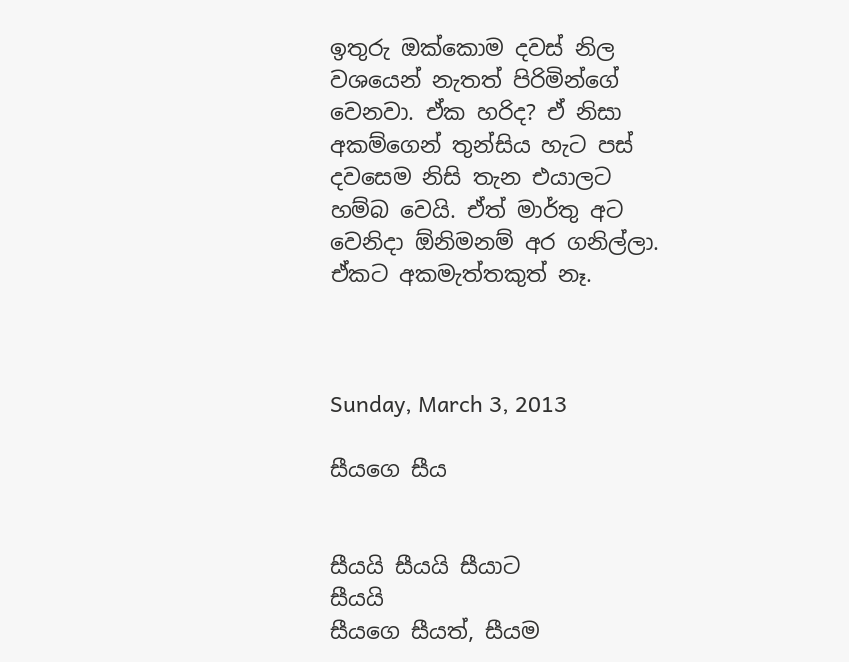ඉතුරු ඔක්කොම දවස් නිල වශයෙන් නැතත් පිරිමින්ගේ වෙනවා. ඒක හරිද? ඒ නිසා අකම්ගෙන් තුන්සිය හැට පස් දවසෙම නිසි තැන එයාලට හම්බ වෙයි. ඒත් මාර්තු අට වෙනිදා ඕනිමනම් අර ගනිල්ලා. ඒකට අකමැත්තකුත් නෑ.



Sunday, March 3, 2013

සීයගෙ සීය


සීයයි සීයයි සීයාට            සීයයි
සීයගෙ සීයත්, සීයම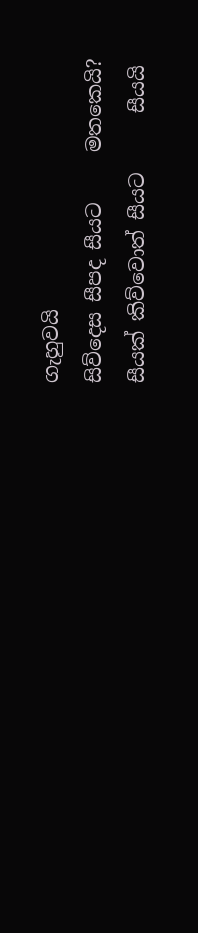ගැහුවයි
සිව්දෙස සීපද සීයට     මතකෙයි?
සීයක් කිව්වොත් සීයට      සීයයි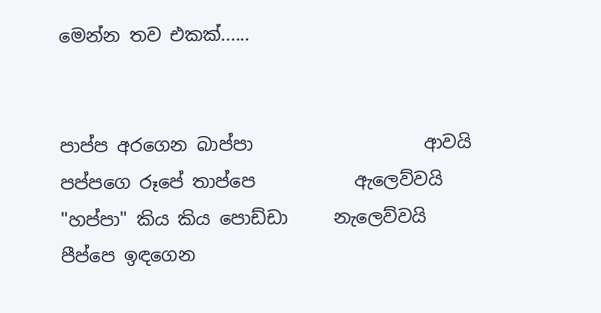මෙන්න තව එකක්......


පාප්ප අරගෙන බාප්පා                   ආවයි
පප්පගෙ රූපේ තාප්පෙ           ඇලෙව්වයි
"හප්පා" කිය කිය පොඩ්ඩා     නැලෙව්වයි
පීප්පෙ ඉඳගෙන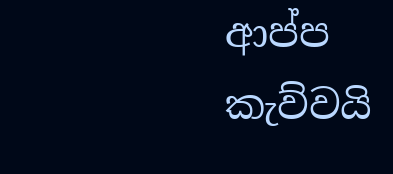ආප්ප                කැව්වයි